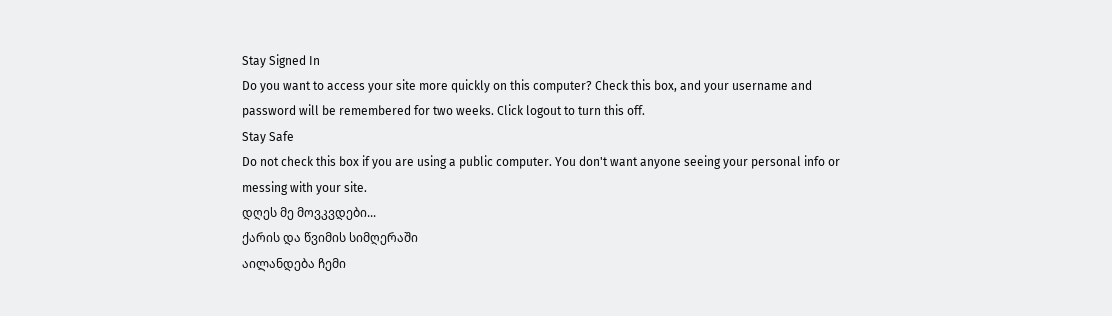Stay Signed In
Do you want to access your site more quickly on this computer? Check this box, and your username and password will be remembered for two weeks. Click logout to turn this off.
Stay Safe
Do not check this box if you are using a public computer. You don't want anyone seeing your personal info or messing with your site.
დღეს მე მოვკვდები...
ქარის და წვიმის სიმღერაში
აილანდება ჩემი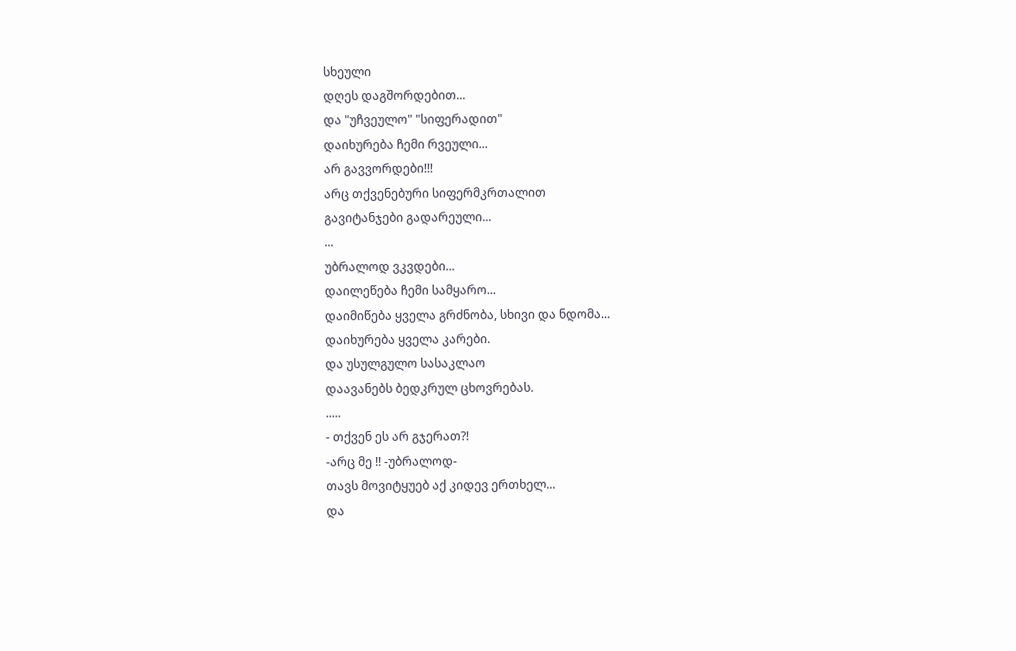სხეული
დღეს დაგშორდებით...
და "უჩვეულო" "სიფერადით"
დაიხურება ჩემი რვეული...
არ გავვორდები!!!
არც თქვენებური სიფერმკრთალით
გავიტანჯები გადარეული...
...
უბრალოდ ვკვდები...
დაილეწება ჩემი სამყარო...
დაიმიწება ყველა გრძნობა, სხივი და ნდომა...
დაიხურება ყველა კარები.
და უსულგულო სასაკლაო
დაავანებს ბედკრულ ცხოვრებას.
.....
- თქვენ ეს არ გჯერათ?!
-არც მე !! -უბრალოდ-
თავს მოვიტყუებ აქ კიდევ ერთხელ...
და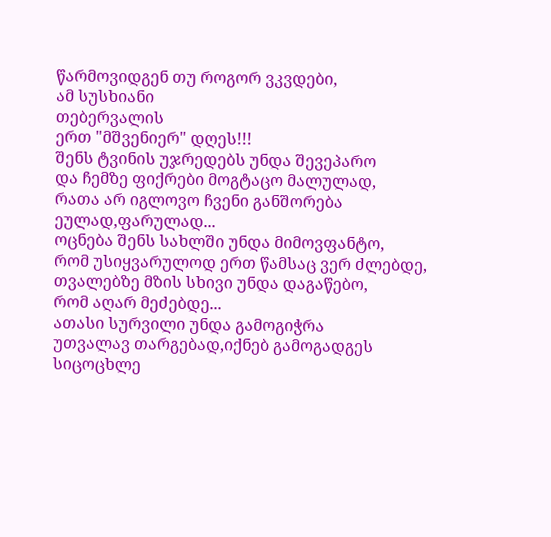წარმოვიდგენ თუ როგორ ვკვდები,
ამ სუსხიანი
თებერვალის
ერთ "მშვენიერ" დღეს!!!
შენს ტვინის უჯრედებს უნდა შევეპარო
და ჩემზე ფიქრები მოგტაცო მალულად,
რათა არ იგლოვო ჩვენი განშორება
ეულად,ფარულად...
ოცნება შენს სახლში უნდა მიმოვფანტო,
რომ უსიყვარულოდ ერთ წამსაც ვერ ძლებდე,
თვალებზე მზის სხივი უნდა დაგაწებო,
რომ აღარ მეძებდე...
ათასი სურვილი უნდა გამოგიჭრა
უთვალავ თარგებად,იქნებ გამოგადგეს
სიცოცხლე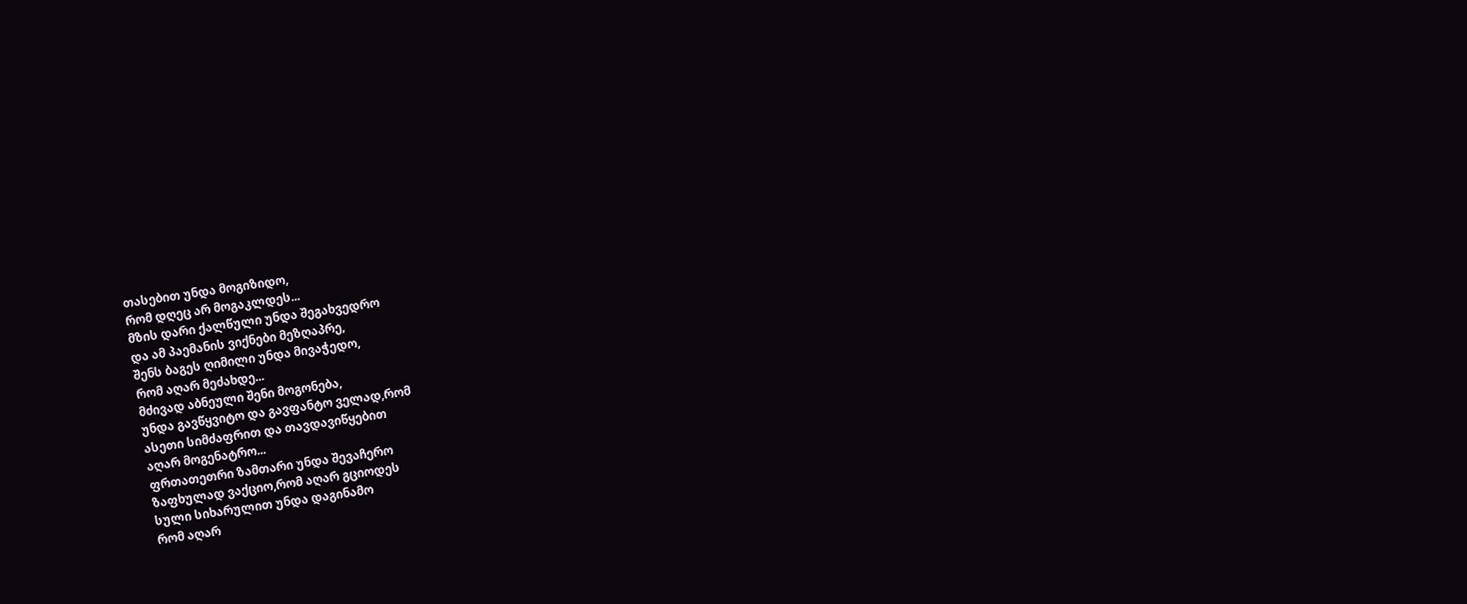თასებით უნდა მოგიზიდო,
რომ დღეც არ მოგაკლდეს...
მზის დარი ქალწული უნდა შეგახვედრო
და ამ პაემანის ვიქნები მეზღაპრე,
შენს ბაგეს ღიმილი უნდა მივაჭედო,
რომ აღარ მეძახდე...
მძივად აბნეული შენი მოგონება,
უნდა გავწყვიტო და გავფანტო ველად,რომ
ასეთი სიმძაფრით და თავდავიწყებით
აღარ მოგენატრო...
ფრთათეთრი ზამთარი უნდა შევაჩერო
ზაფხულად ვაქციო,რომ აღარ გციოდეს
სული სიხარულით უნდა დაგინამო
რომ აღარ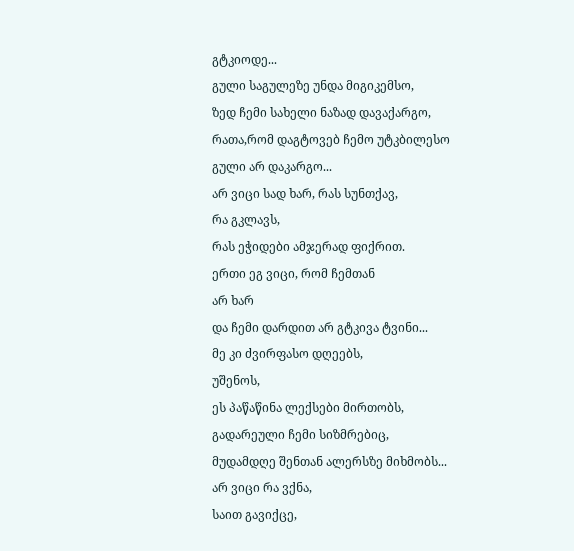გტკიოდე...
გული საგულეზე უნდა მიგიკემსო,
ზედ ჩემი სახელი ნაზად დავაქარგო,
რათა,რომ დაგტოვებ ჩემო უტკბილესო
გული არ დაკარგო...
არ ვიცი სად ხარ, რას სუნთქავ,
რა გკლავს,
რას ეჭიდები ამჯერად ფიქრით.
ერთი ეგ ვიცი, რომ ჩემთან
არ ხარ
და ჩემი დარდით არ გტკივა ტვინი...
მე კი ძვირფასო დღეებს,
უშენოს,
ეს პაწაწინა ლექსები მირთობს,
გადარეული ჩემი სიზმრებიც,
მუდამდღე შენთან ალერსზე მიხმობს...
არ ვიცი რა ვქნა,
საით გავიქცე,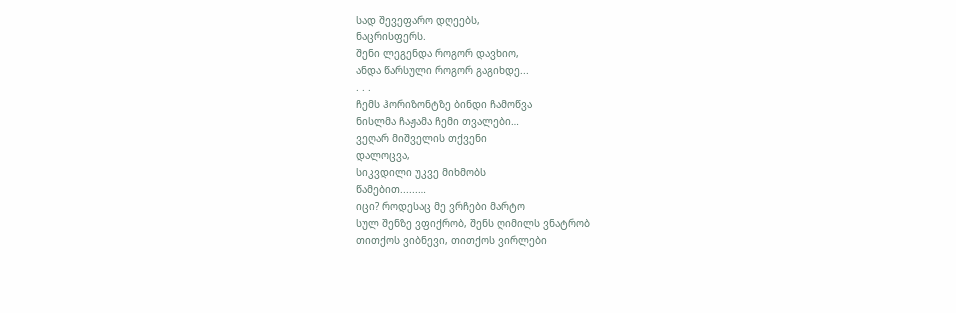სად შევეფარო დღეებს,
ნაცრისფერს.
შენი ლეგენდა როგორ დავხიო,
ანდა წარსული როგორ გაგიხდე...
. . .
ჩემს ჰორიზონტზე ბინდი ჩამოწვა
ნისლმა ჩაჟამა ჩემი თვალები…
ვეღარ მიშველის თქვენი
დალოცვა,
სიკვდილი უკვე მიხმობს
წამებით......…
იცი? როდესაც მე ვრჩები მარტო
სულ შენზე ვფიქრობ, შენს ღიმილს ვნატრობ
თითქოს ვიბნევი, თითქოს ვირლები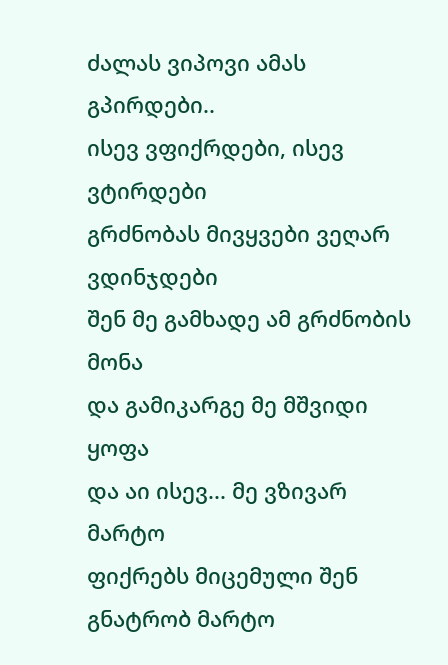ძალას ვიპოვი ამას გპირდები..
ისევ ვფიქრდები, ისევ ვტირდები
გრძნობას მივყვები ვეღარ ვდინჯდები
შენ მე გამხადე ამ გრძნობის მონა
და გამიკარგე მე მშვიდი ყოფა
და აი ისევ... მე ვზივარ მარტო
ფიქრებს მიცემული შენ გნატრობ მარტო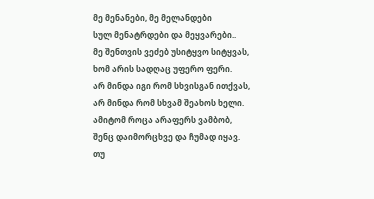მე მენანები, მე მელანდები
სულ მენატრდები და მეყვარები..
მე შენთვის ვეძებ უსიტყვო სიტყვას,
ხომ არის სადღაც უფერო ფერი.
არ მინდა იგი რომ სხვისგან ითქვას,
არ მინდა რომ სხვამ შეახოს ხელი.
ამიტომ როცა არაფერს ვამბობ,
შენც დაიმორცხვე და ჩუმად იყავ.
თუ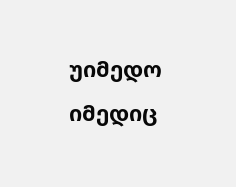უიმედო იმედიც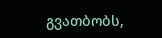გვათბობს,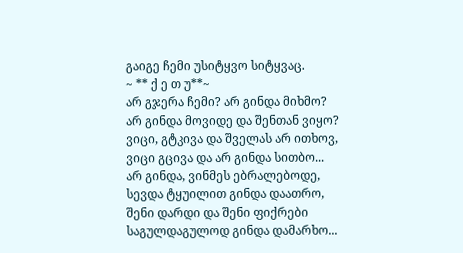გაიგე ჩემი უსიტყვო სიტყვაც.
~ ** ქ ე თ უ**~
არ გჯერა ჩემი? არ გინდა მიხმო?
არ გინდა მოვიდე და შენთან ვიყო?
ვიცი, გტკივა და შველას არ ითხოვ,
ვიცი გცივა და არ გინდა სითბო...
არ გინდა, ვინმეს ებრალებოდე,
სევდა ტყუილით გინდა დაათრო,
შენი დარდი და შენი ფიქრები
საგულდაგულოდ გინდა დამარხო...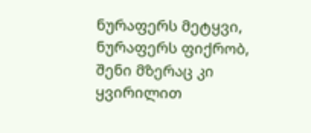ნურაფერს მეტყვი, ნურაფერს ფიქრობ,
შენი მზერაც კი ყვირილით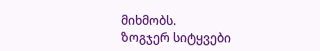მიხმობს.
ზოგჯერ სიტყვები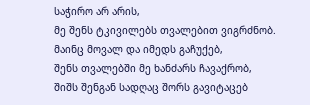საჭირო არ არის,
მე შენს ტკივილებს თვალებით ვიგრძნობ.
მაინც მოვალ და იმედს გაჩუქებ,
შენს თვალებში მე ხანძარს ჩავაქრობ,
შიშს შენგან სადღაც შორს გავიტაცებ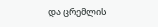და ცრემლის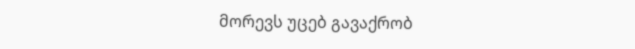მორევს უცებ გავაქრობ